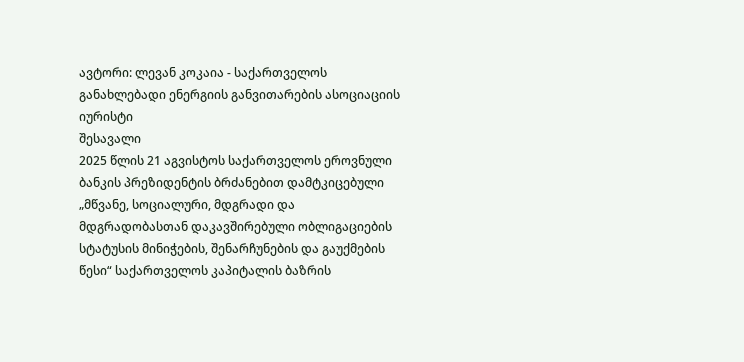ავტორი: ლევან კოკაია - საქართველოს განახლებადი ენერგიის განვითარების ასოციაციის იურისტი
შესავალი
2025 წლის 21 აგვისტოს საქართველოს ეროვნული ბანკის პრეზიდენტის ბრძანებით დამტკიცებული „მწვანე, სოციალური, მდგრადი და მდგრადობასთან დაკავშირებული ობლიგაციების სტატუსის მინიჭების, შენარჩუნების და გაუქმების წესი“ საქართველოს კაპიტალის ბაზრის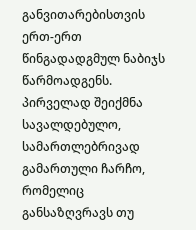განვითარებისთვის ერთ-ერთ წინგადადგმულ ნაბიჯს წარმოადგენს. პირველად შეიქმნა სავალდებულო, სამართლებრივად გამართული ჩარჩო, რომელიც განსაზღვრავს თუ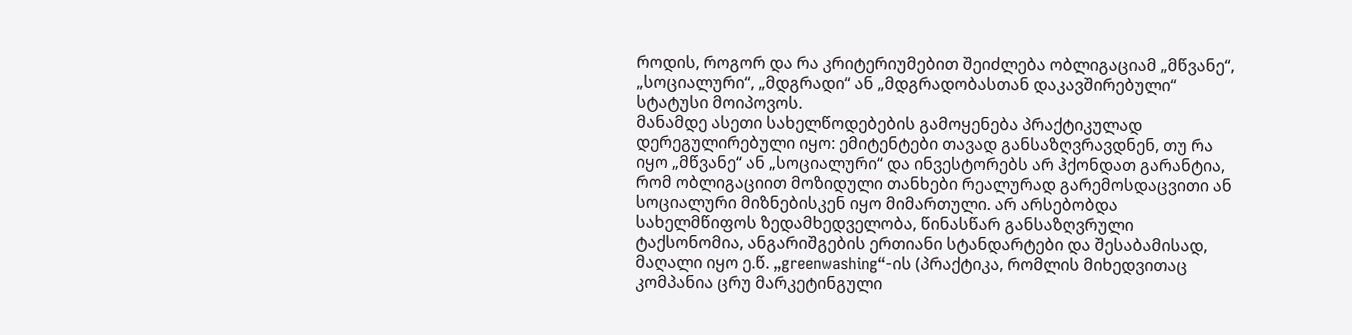როდის, როგორ და რა კრიტერიუმებით შეიძლება ობლიგაციამ „მწვანე“, „სოციალური“, „მდგრადი“ ან „მდგრადობასთან დაკავშირებული“ სტატუსი მოიპოვოს.
მანამდე ასეთი სახელწოდებების გამოყენება პრაქტიკულად დერეგულირებული იყო: ემიტენტები თავად განსაზღვრავდნენ, თუ რა იყო „მწვანე“ ან „სოციალური“ და ინვესტორებს არ ჰქონდათ გარანტია, რომ ობლიგაციით მოზიდული თანხები რეალურად გარემოსდაცვითი ან სოციალური მიზნებისკენ იყო მიმართული. არ არსებობდა სახელმწიფოს ზედამხედველობა, წინასწარ განსაზღვრული ტაქსონომია, ანგარიშგების ერთიანი სტანდარტები და შესაბამისად, მაღალი იყო ე.წ. „greenwashing“-ის (პრაქტიკა, რომლის მიხედვითაც კომპანია ცრუ მარკეტინგული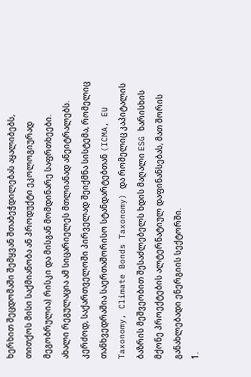ხერხით შეცდომაში შემყვან შთაბეჭდილებას აყალიბებს, თითქოს მისი საქმიანობა ან პროდუქტი ეკოლოგიურად მეგობრულია) რისკი და მისგან მომდინარე საფრთხეები.
ახალი რეგულაცია ამ სიცარიელეს მთლიანად ანეიტრალებს. კერძოდ, საქართველოში პირველად შეიქმნა სისტემა, რომელიც თანხვედრაშია საერთაშორისო სტანდარტებთან (ICMA, EU Taxonomy, Climate Bonds Taxonomy) და რომელიც კაპიტალის ბაზრის მეშვეობით შესაძლებელს ხდის მაღალი ESG ხარისხის მქონე პროექტების ალტერნატიულ დაფინანსებას, მათ შორის განახლებადი ენერგიის სექტორში.
1.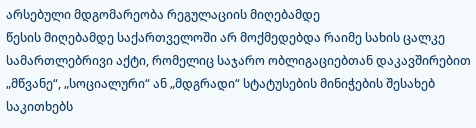არსებული მდგომარეობა რეგულაციის მიღებამდე
წესის მიღებამდე საქართველოში არ მოქმედებდა რაიმე სახის ცალკე სამართლებრივი აქტი, რომელიც საჯარო ობლიგაციებთან დაკავშირებით „მწვანე“, „სოციალური“ ან „მდგრადი“ სტატუსების მინიჭების შესახებ საკითხებს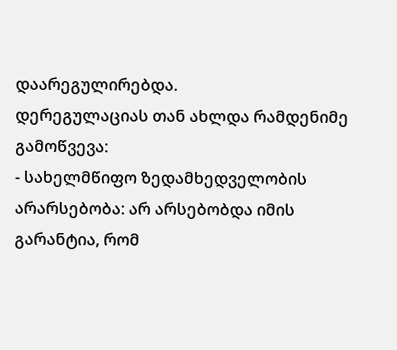დაარეგულირებდა.
დერეგულაციას თან ახლდა რამდენიმე გამოწვევა:
- სახელმწიფო ზედამხედველობის არარსებობა: არ არსებობდა იმის გარანტია, რომ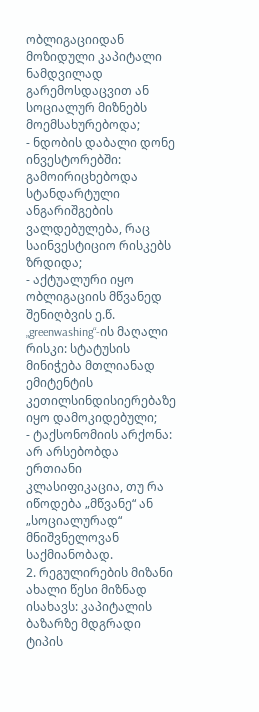ობლიგაციიდან მოზიდული კაპიტალი ნამდვილად გარემოსდაცვით ან სოციალურ მიზნებს მოემსახურებოდა;
- ნდობის დაბალი დონე ინვესტორებში: გამოირიცხებოდა სტანდარტული ანგარიშგების ვალდებულება, რაც საინვესტიციო რისკებს ზრდიდა;
- აქტუალური იყო ობლიგაციის მწვანედ შენიღბვის ე.წ. „greenwashing“-ის მაღალი რისკი: სტატუსის მინიჭება მთლიანად ემიტენტის კეთილსინდისიერებაზე იყო დამოკიდებული;
- ტაქსონომიის არქონა: არ არსებობდა ერთიანი კლასიფიკაცია, თუ რა იწოდება „მწვანე“ ან „სოციალურად“ მნიშვნელოვან საქმიანობად.
2. რეგულირების მიზანი
ახალი წესი მიზნად ისახავს: კაპიტალის ბაზარზე მდგრადი ტიპის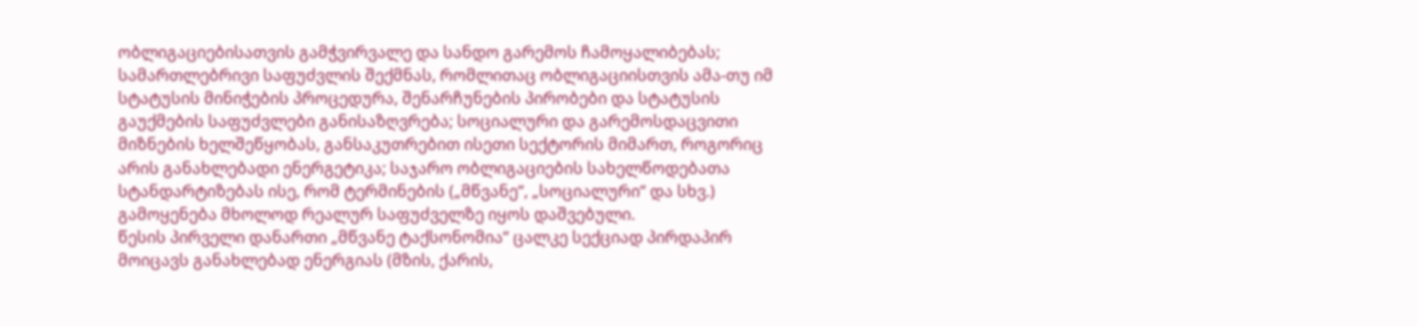ობლიგაციებისათვის გამჭვირვალე და სანდო გარემოს ჩამოყალიბებას; სამართლებრივი საფუძვლის შექმნას, რომლითაც ობლიგაციისთვის ამა-თუ იმ სტატუსის მინიჭების პროცედურა, შენარჩუნების პირობები და სტატუსის გაუქმების საფუძვლები განისაზღვრება; სოციალური და გარემოსდაცვითი მიზნების ხელშეწყობას, განსაკუთრებით ისეთი სექტორის მიმართ, როგორიც არის განახლებადი ენერგეტიკა; საჯარო ობლიგაციების სახელწოდებათა სტანდარტიზებას ისე, რომ ტერმინების („მწვანე“, „სოციალური“ და სხვ.) გამოყენება მხოლოდ რეალურ საფუძველზე იყოს დაშვებული.
წესის პირველი დანართი „მწვანე ტაქსონომია“ ცალკე სექციად პირდაპირ მოიცავს განახლებად ენერგიას (მზის, ქარის,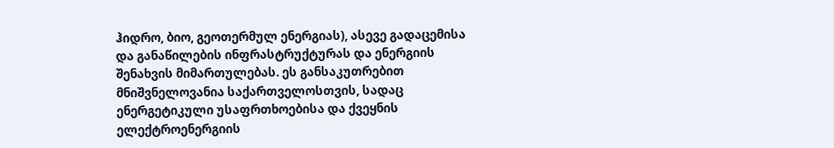ჰიდრო, ბიო, გეოთერმულ ენერგიას), ასევე გადაცემისა და განაწილების ინფრასტრუქტურას და ენერგიის შენახვის მიმართულებას. ეს განსაკუთრებით მნიშვნელოვანია საქართველოსთვის, სადაც ენერგეტიკული უსაფრთხოებისა და ქვეყნის ელექტროენერგიის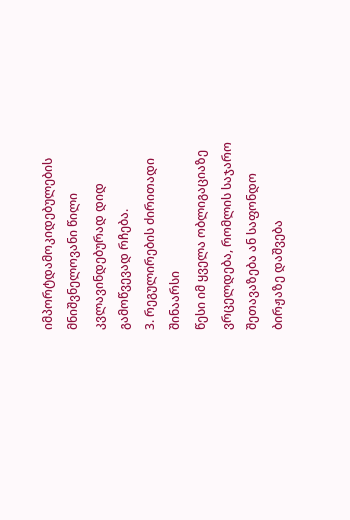იმპორტდამოკიდებულების მნიშვნელოვანი წილი კვლავინდებურად დიდ გამოწვევად რჩება.
3. რეგულირების ძირითადი შინაარსი
წესი იმ ყველა ობლიგაციაზე ვრცელდება, რომლის საჯარო შეთავაზება ან საფონდო ბირჟაზე დაშვება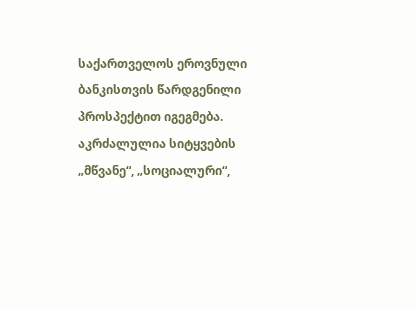საქართველოს ეროვნული ბანკისთვის წარდგენილი პროსპექტით იგეგმება. აკრძალულია სიტყვების „მწვანე“, „სოციალური“,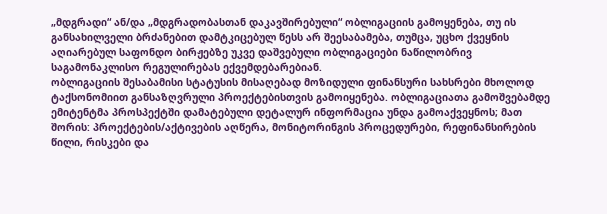„მდგრადი“ ან/და „მდგრადობასთან დაკავშირებული“ ობლიგაციის გამოყენება, თუ ის განსახილველი ბრძანებით დამტკიცებულ წესს არ შეესაბამება, თუმცა, უცხო ქვეყნის აღიარებულ საფონდო ბირჟებზე უკვე დაშვებული ობლიგაციები ნაწილობრივ საგამონაკლისო რეგულირებას ექვემდებარებიან.
ობლიგაციის შესაბამისი სტატუსის მისაღებად მოზიდული ფინანსური სახსრები მხოლოდ ტაქსონომიით განსაზღვრული პროექტებისთვის გამოიყენება. ობლიგაციათა გამოშვებამდე ემიტენტმა პროსპექტში დამატებული დეტალურ ინფორმაცია უნდა გამოაქვეყნოს; მათ შორის: პროექტების/აქტივების აღწერა, მონიტორინგის პროცედურები, რეფინანსირების წილი, რისკები და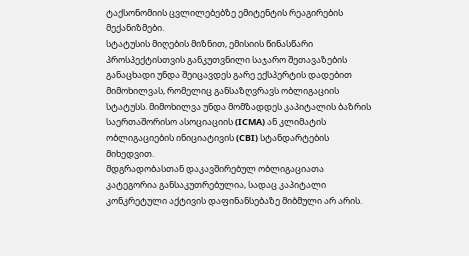ტაქსონომიის ცვლილებებზე ემიტენტის რეაგირების მექანიზმები.
სტატუსის მიღების მიზნით, ემისიის წინასწარი პროსპექტისთვის განკუთვნილი საჯარო შეთავაზების განაცხადი უნდა შეიცავდეს გარე ექსპერტის დადებით მიმოხილვას, რომელიც განსაზღვრავს ობლიგაციის სტატუსს. მიმოხილვა უნდა მომზადდეს კაპიტალის ბაზრის საერთაშორისო ასოციაციის (ICMA) ან კლიმატის ობლიგაციების ინიციატივის (CBI) სტანდარტების მიხედვით.
მდგრადობასთან დაკავშირებულ ობლიგაციათა კატეგორია განსაკუთრებულია, სადაც კაპიტალი კონკრეტული აქტივის დაფინანსებაზე მიბმული არ არის.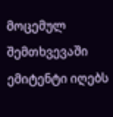მოცემულ შემთხვევაში ემიტენტი იღებს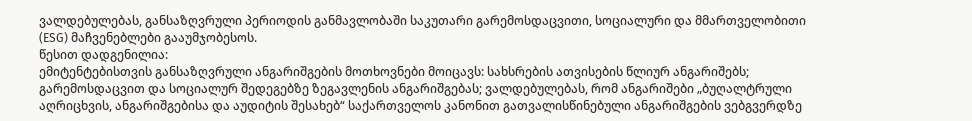ვალდებულებას, განსაზღვრული პერიოდის განმავლობაში საკუთარი გარემოსდაცვითი, სოციალური და მმართველობითი (ESG) მაჩვენებლები გააუმჯობესოს.
წესით დადგენილია:
ემიტენტებისთვის განსაზღვრული ანგარიშგების მოთხოვნები მოიცავს: სახსრების ათვისების წლიურ ანგარიშებს; გარემოსდაცვით და სოციალურ შედეგებზე ზეგავლენის ანგარიშგებას; ვალდებულებას, რომ ანგარიშები „ბუღალტრული აღრიცხვის, ანგარიშგებისა და აუდიტის შესახებ“ საქართველოს კანონით გათვალისწინებული ანგარიშგების ვებგვერდზე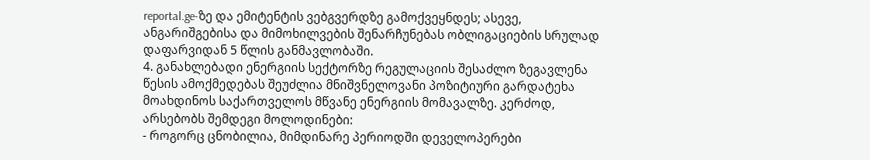reportal.ge-ზე და ემიტენტის ვებგვერდზე გამოქვეყნდეს; ასევე, ანგარიშგებისა და მიმოხილვების შენარჩუნებას ობლიგაციების სრულად დაფარვიდან 5 წლის განმავლობაში.
4. განახლებადი ენერგიის სექტორზე რეგულაციის შესაძლო ზეგავლენა
წესის ამოქმედებას შეუძლია მნიშვნელოვანი პოზიტიური გარდატეხა მოახდინოს საქართველოს მწვანე ენერგიის მომავალზე. კერძოდ, არსებობს შემდეგი მოლოდინები:
- როგორც ცნობილია, მიმდინარე პერიოდში დეველოპერები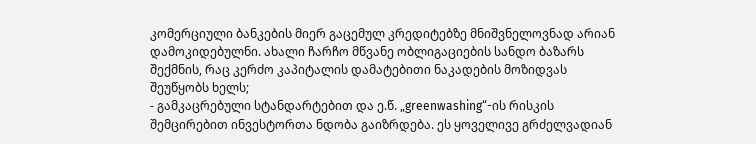კომერციული ბანკების მიერ გაცემულ კრედიტებზე მნიშვნელოვნად არიან დამოკიდებულნი. ახალი ჩარჩო მწვანე ობლიგაციების სანდო ბაზარს შექმნის, რაც კერძო კაპიტალის დამატებითი ნაკადების მოზიდვას შეუწყობს ხელს;
- გამკაცრებული სტანდარტებით და ე.წ. „greenwashing“-ის რისკის შემცირებით ინვესტორთა ნდობა გაიზრდება. ეს ყოველივე გრძელვადიან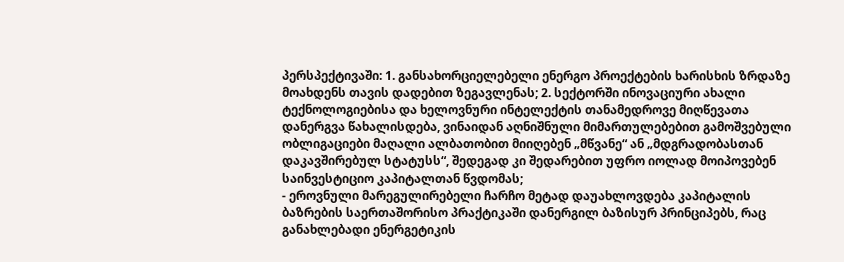პერსპექტივაში: 1. განსახორციელებელი ენერგო პროექტების ხარისხის ზრდაზე მოახდენს თავის დადებით ზეგავლენას; 2. სექტორში ინოვაციური ახალი ტექნოლოგიებისა და ხელოვნური ინტელექტის თანამედროვე მიღწევათა დანერგვა წახალისდება, ვინაიდან აღნიშნული მიმართულებებით გამოშვებული ობლიგაციები მაღალი ალბათობით მიიღებენ „მწვანე“ ან „მდგრადობასთან დაკავშირებულ სტატუსს“, შედეგად კი შედარებით უფრო იოლად მოიპოვებენ საინვესტიციო კაპიტალთან წვდომას;
- ეროვნული მარეგულირებელი ჩარჩო მეტად დაუახლოვდება კაპიტალის ბაზრების საერთაშორისო პრაქტიკაში დანერგილ ბაზისურ პრინციპებს, რაც განახლებადი ენერგეტიკის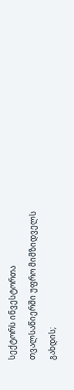სექტორს ინვესტორთა თვალსაწიერში უფრო მიმზიდველს გახდის;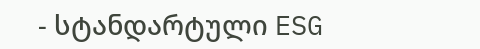- სტანდარტული ESG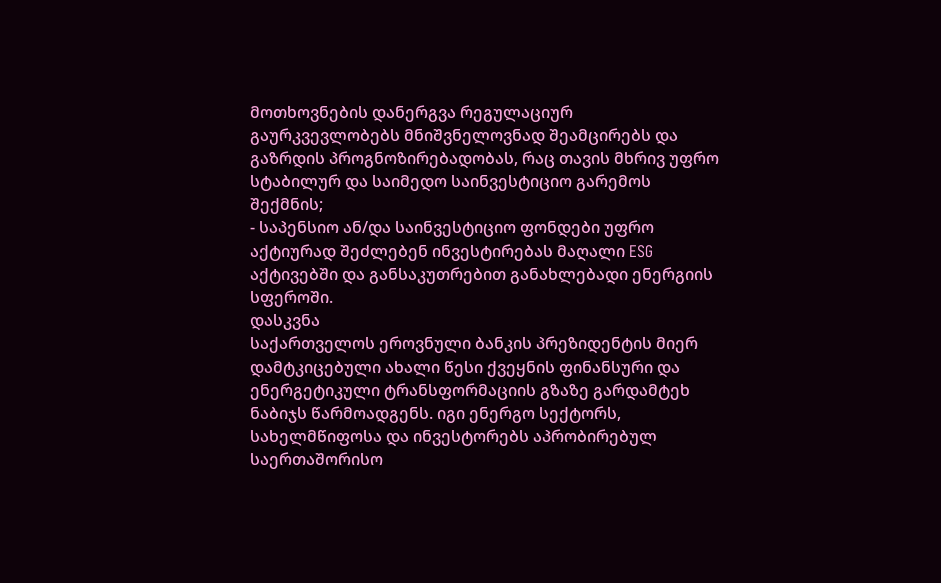მოთხოვნების დანერგვა რეგულაციურ გაურკვევლობებს მნიშვნელოვნად შეამცირებს და გაზრდის პროგნოზირებადობას, რაც თავის მხრივ უფრო სტაბილურ და საიმედო საინვესტიციო გარემოს შექმნის;
- საპენსიო ან/და საინვესტიციო ფონდები უფრო აქტიურად შეძლებენ ინვესტირებას მაღალი ESG აქტივებში და განსაკუთრებით განახლებადი ენერგიის სფეროში.
დასკვნა
საქართველოს ეროვნული ბანკის პრეზიდენტის მიერ დამტკიცებული ახალი წესი ქვეყნის ფინანსური და ენერგეტიკული ტრანსფორმაციის გზაზე გარდამტეხ ნაბიჯს წარმოადგენს. იგი ენერგო სექტორს, სახელმწიფოსა და ინვესტორებს აპრობირებულ საერთაშორისო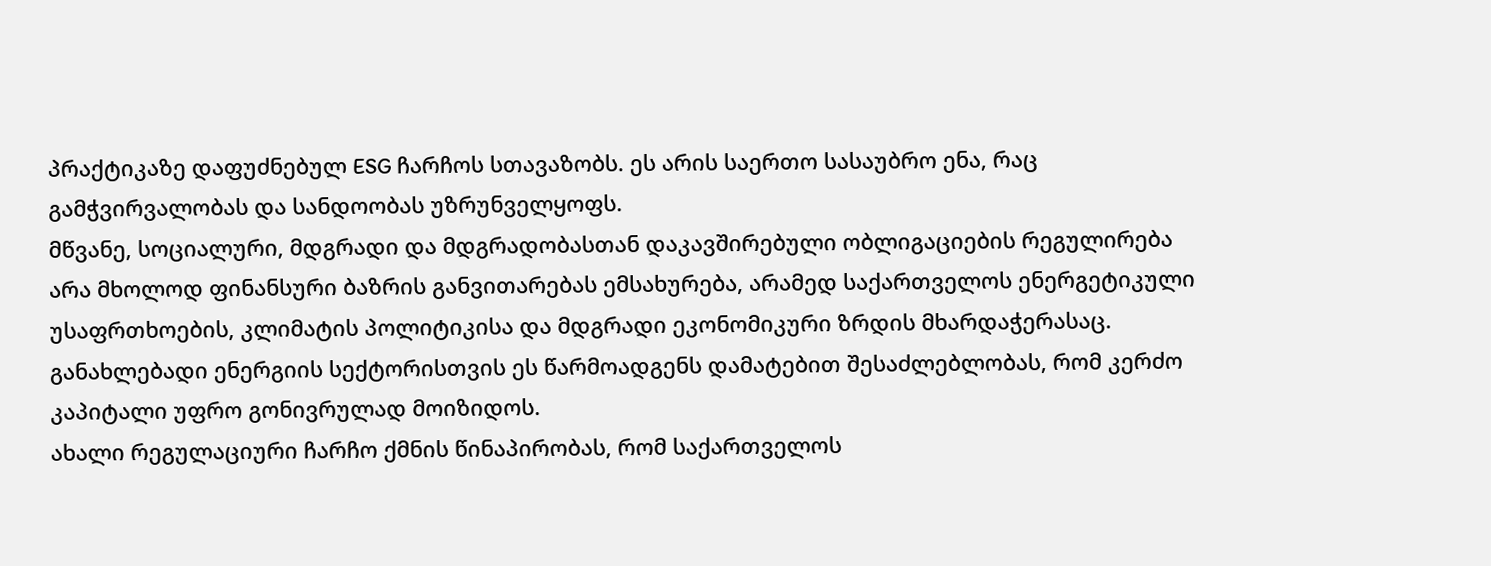პრაქტიკაზე დაფუძნებულ ESG ჩარჩოს სთავაზობს. ეს არის საერთო სასაუბრო ენა, რაც გამჭვირვალობას და სანდოობას უზრუნველყოფს.
მწვანე, სოციალური, მდგრადი და მდგრადობასთან დაკავშირებული ობლიგაციების რეგულირება არა მხოლოდ ფინანსური ბაზრის განვითარებას ემსახურება, არამედ საქართველოს ენერგეტიკული უსაფრთხოების, კლიმატის პოლიტიკისა და მდგრადი ეკონომიკური ზრდის მხარდაჭერასაც. განახლებადი ენერგიის სექტორისთვის ეს წარმოადგენს დამატებით შესაძლებლობას, რომ კერძო კაპიტალი უფრო გონივრულად მოიზიდოს.
ახალი რეგულაციური ჩარჩო ქმნის წინაპირობას, რომ საქართველოს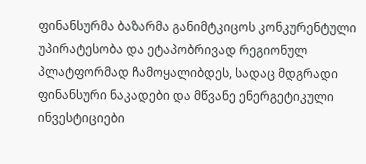ფინანსურმა ბაზარმა განიმტკიცოს კონკურენტული უპირატესობა და ეტაპობრივად რეგიონულ პლატფორმად ჩამოყალიბდეს, სადაც მდგრადი ფინანსური ნაკადები და მწვანე ენერგეტიკული ინვესტიციები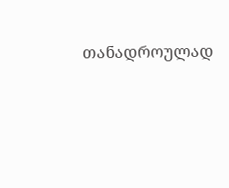თანადროულად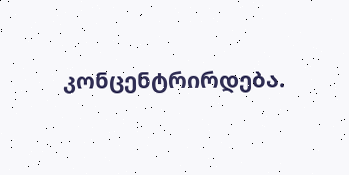კონცენტრირდება.